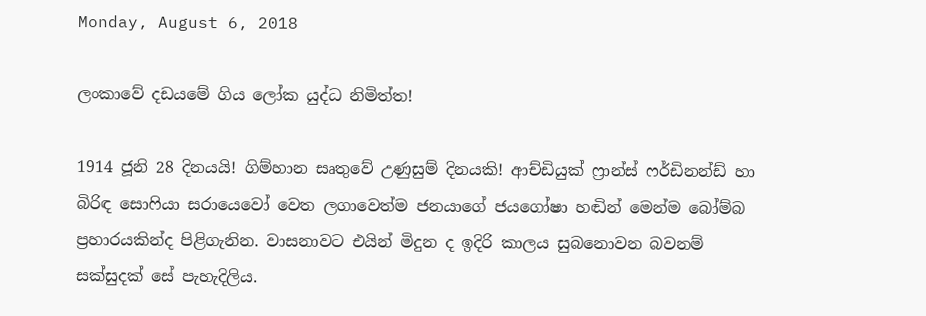Monday, August 6, 2018

ලංකාවේ දඩයමේ ගිය ලෝක යුද්ධ නිමිත්ත!

1914 ජූනි 28 දිනයයි! ගිම්හාන සෘතුවේ උණුසුම් දිනයකි! ආච්ඩියුක් ෆ්‍රාන්ස් ෆර්ඩිනන්ඩ් හා බිරිඳ සොෆියා සරායෙවෝ වෙත ලගාවෙත්ම ජනයාගේ ජයගෝෂා හඬින් මෙන්ම බෝම්බ ප්‍රහාරයකින්ද පිළිගැනින. වාසනාවට එයින් මිදුන ද ඉදිරි කාලය සුබනොවන බවනම් සක්සුදක් සේ පැහැදිලිය.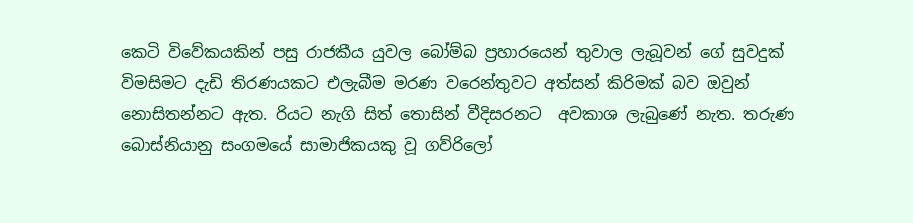කෙටි විවේකයකින් පසු රාජකීය යුවල බෝම්බ ප්‍රහාරයෙන් තුවාල ලැබූවන් ගේ සුවදුක් විමසිමට දැඩි තිරණයකට එලැබීම මරණ වරෙන්තුවට අත්සන් කිරිමක් බව ඔවුන් නොසිතන්නට ඇත. රියට නැගි සිත් තොසින් වීදිසරනට  අවකාශ ලැබුණේ නැත. තරුණ බොස්නියානු සංගමයේ සාමාජිකයකු වූ ගව්රිලෝ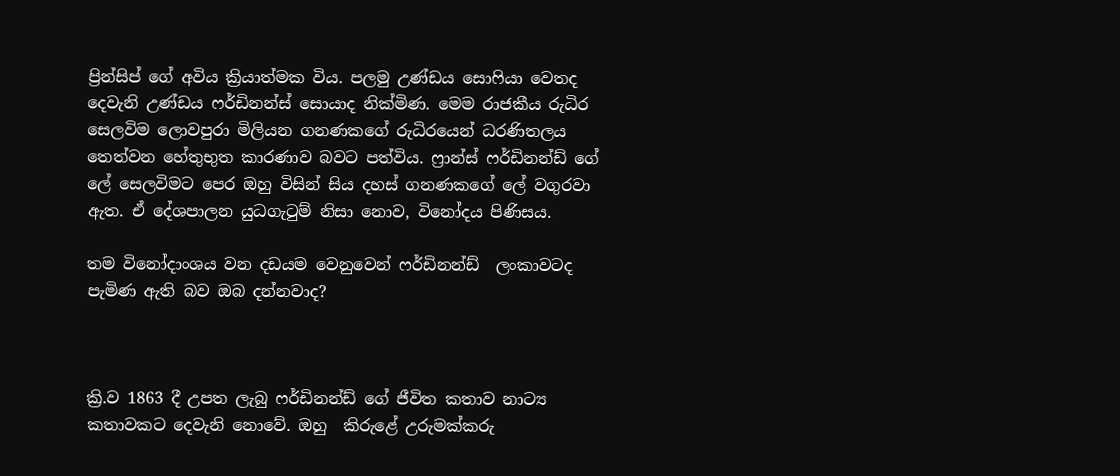ප්‍රින්සිප් ගේ අවිය ක්‍රියාත්මක විය. පලමු උණ්ඩය සොෆියා වෙතද දෙවැනි උණ්ඩය ෆර්ඩිනන්ස් සොයාද නික්මිණ. මෙම රාජකීය රුධිර සෙලවිම ලොවපුරා මිලියන ගනණකගේ රුධිරයෙන් ධරණිතලය තෙත්වන හේතුභුත කාරණාව බවට පත්විය. ෆ්‍රාන්ස් ෆර්ඩිනන්ඩ් ගේ ලේ සෙලවිමට පෙර ඔහු විසින් සිය දහස් ගනණකගේ ලේ වගුරවා ඇත. ඒ දේශපාලන යුධගැටුම් නිසා නොව, විනෝදය පිණිසය.

තම විනෝදාංශය වන දඩයම වෙනුවෙන් ෆර්ඩිනන්ඩ්  ලංකාවටද පැමිණ ඇති බව ඔබ දන්නවාද?



ක්‍රි.ව 1863 දී උපත ලැබු ෆර්ඩිනන්ඩ් ගේ ජීවිත කතාව නාට්‍ය කතාවකට දෙවැනි නොවේ. ඔහු  කිරුළේ උරුමක්කරු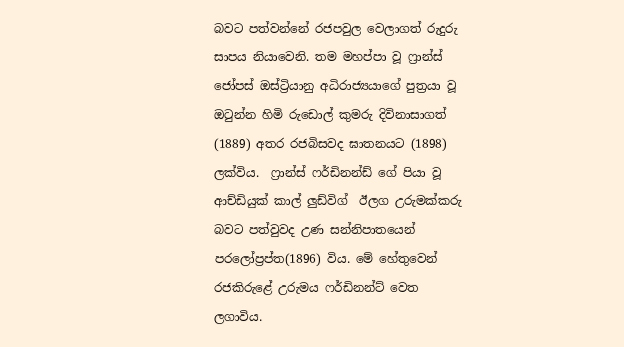බවට පත්වන්නේ රජපවුල වෙලාගත් රුදුරු සාපය නියාවෙනි. තම මහප්පා වූ ෆ්‍රාන්ස් ජෝපස් ඔස්ට්‍රියානු අධිරාජ්‍යයාගේ පුත්‍රයා වූ ඔටුන්න හිමි රුඩොල් කුමරු දිවිනාසාගත් (1889) අතර රජබිසවද ඝාතනයට (1898) ලක්විය.  ෆ්‍රාන්ස් ෆර්ඩිනන්ඩ් ගේ පියා වූ ආච්ඩියුක් කාල් ලුඩ්විග්  ඊලග උරුමක්කරු බවට පත්වුවද උණ සන්නිපාතයෙන් පරලෝප්‍රප්ත(1896) විය. මේ හේතුවෙන් රජකිරුළේ උරුමය ෆර්ඩිනන්ට් වෙත ලගාවිය.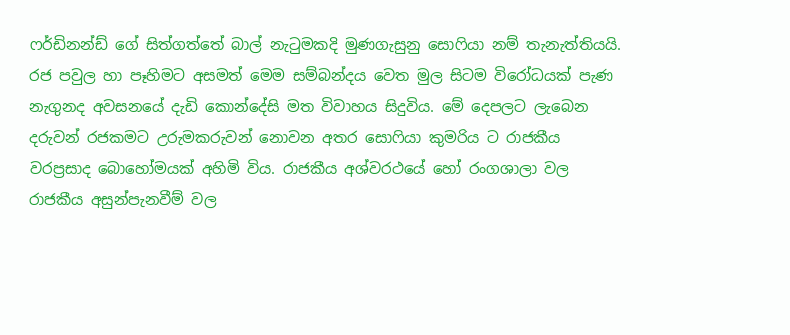ෆර්ඩිනන්ඩ් ගේ සිත්ගත්තේ බාල් නැටුමකදි මුණගැසුනු සොෆියා නම් තැනැත්තියයි. රජ පවුල හා පෑහිමට අසමත් මෙම සම්බන්දය වෙත මුල සිටම විරෝධයක් පැණ නැගුනද අවසනයේ දැඩි කොන්දේසි මත විවාහය සිදුවිය. මේ දෙපලට ලැබෙන දරුවන් රජකමට උරුමකරුවන් නොවන අතර සොෆියා කුමරිය ට රාජකීය වරප්‍රසාද බොහෝමයක් අහිමි විය. රාජකීය අශ්වරථයේ හෝ රංගශාලා වල රාජකීය අසුන්පැනවීම් වල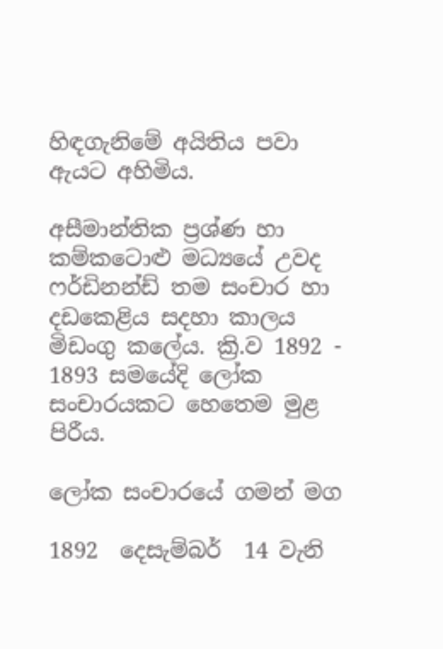හිඳගැනිමේ අයිතිය පවා ඇයට අහිමිය.

අසීමාන්තික ප්‍රශ්ණ හා කම්කටොළු මධ්‍යයේ උවද ෆර්ඩිනන්ඩ් තම සංචාර හා දඩකෙළිය සදහා කාලය මිඩංගු කලේය. ක්‍රි.ව 1892 - 1893 සමයේදි ලෝක සංචාරයකට හෙතෙම මුළ පිරීය.

ලෝක සංචාරයේ ගමන් මග

1892  දෙසැම්බර්  14 වැනි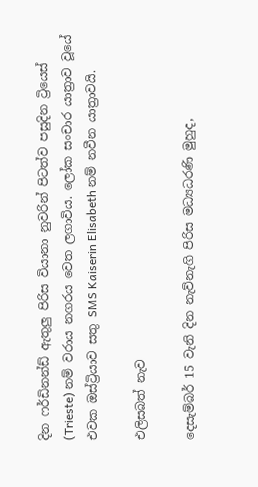දින ෆර්ඩිනන්ඩ් ඇතුලු පිරිස වියානා නුවරින් පිටත්ව පසුදින ට්‍රියෙස් (Trieste) නම් වරාය නගරය වෙත ලගාවිය. ලෝක සංචාර යාත්‍රාව වූයේ එවක ඔස්ට්‍රියාව සතු SMS Kaiserin Elisabeth නම් නවීන යාත්‍රාවයි.

එලිසබත් නැව

දෙසැම්බර් 15 වැනි දින නැව්නැගි පිරිස මධ්‍යධරණි මුහුද,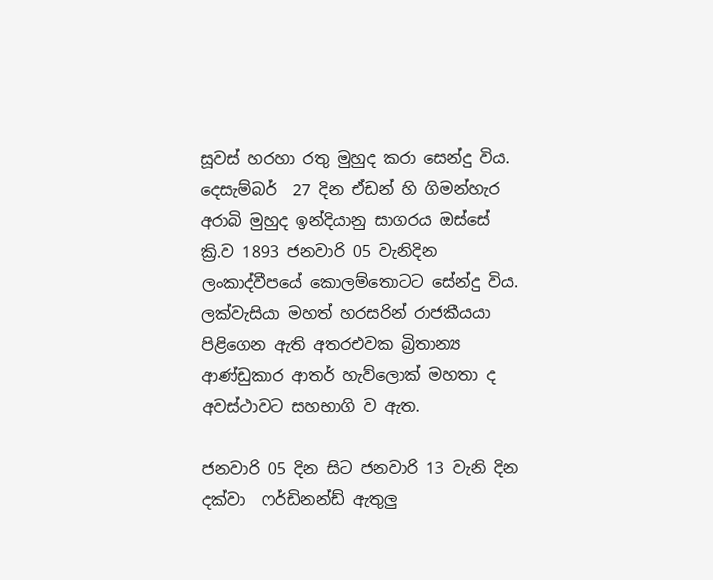සූවස් හරහා රතු මුහුද කරා සෙන්දු විය. දෙසැම්බර්  27 දින ඒඩන් හි ගිමන්හැර අරාබි මුහුද ඉන්දියානු සාගරය ඔස්සේ ක්‍රි.ව 1893 ජනවාරි 05 වැනිදින ලංකාද්වීපයේ කොලම්තොටට සේන්දු විය. ලක්වැසියා මහත් හරසරින් රාජකීයයා පිළිගෙන ඇති අතරඑවක බ්‍රිතාන්‍ය ආණ්ඩුකාර ආතර් හැව්ලොක් මහතා ද අවස්ථාවට සහභාගි ව ඇත.

ජනවාරි 05 දින සිට ජනවාරි 13 වැනි දින දක්වා  ෆර්ඩිනන්ඩ් ඇතුලු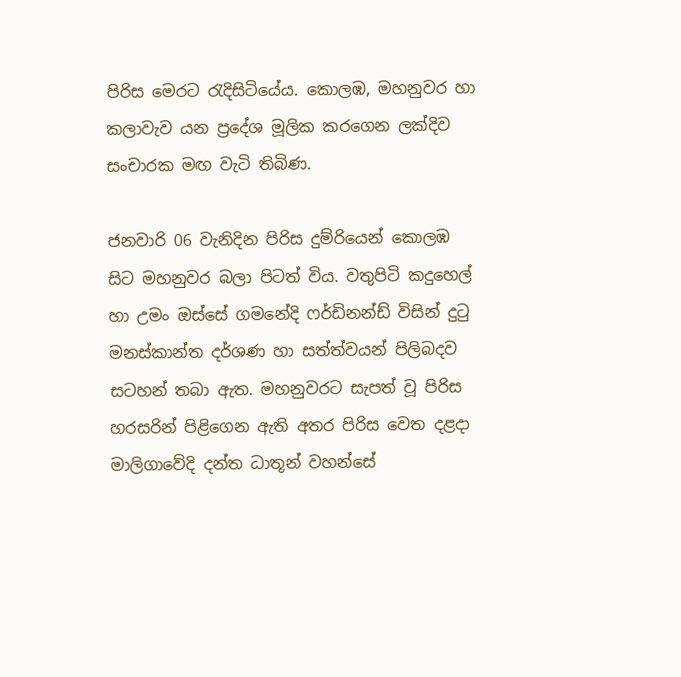පිරිස මෙරට රැදිසිටියේය. කොලඹ, මහනුවර හා කලාවැව යන ප්‍රදේශ මූලික කරගෙන ලක්දිව සංචාරක මඟ වැටි තිබිණ.

ජනවාරි 06 වැනිදින පිරිස දුම්රියෙන් කොලඹ සිට මහනුවර බලා පිටත් විය. වතුපිටි කදුහෙල් හා උමං ඔස්සේ ගමනේදි ෆර්ඩිනන්ඩ් විසින් දුටු මනස්කාන්ත දර්ශණ හා සත්ත්වයන් පිලිබදව සටහන් තබා ඇත. මහනුවරට සැපත් වූ පිරිස හරසරින් පිළිගෙන ඇති අතර පිරිස වෙත දළදා මාලිගාවේදි දන්ත ධාතූන් වහන්සේ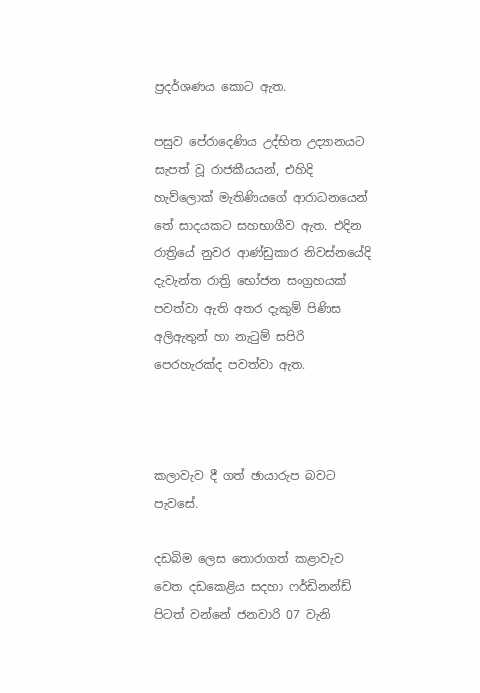ප්‍රදර්ශණය කොට ඇත.

පසුව පේරාදෙණිය උද්භිත උද්‍යානයට සැපත් වූ රාජකීයයන්, එහිදි හැව්ලොක් මැතිණියගේ ආරාධනයෙන් තේ සාදයකට සහභාගීව ඇත. එදින රාත්‍රියේ නුවර ආණ්ඩුකාර නිවස්නයේදි දැවැන්ත රාත්‍රි භෝජන සංග්‍රහයක් පවත්වා ඇති අතර දැකුම් පිණිස අලිඇතුන් හා නැටුම් සපිරි  පෙරහැරක්ද පවත්වා ඇත.



කලාවැව දී ගත් ඡායාරුප බවට පැවසේ.

දඩබිම ලෙස තොරාගත් කළාවැව වෙත දඩකෙළිය සදහා ෆර්ඩිනන්ඩ් පිටත් වන්නේ ජනවාරි 07 වැනි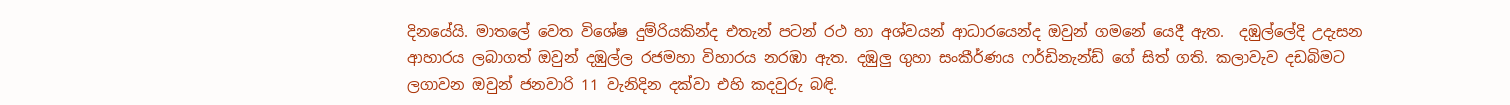දිනයේයි. මාතලේ වෙත විශේෂ දුම්රියකින්ද එතැන් පටන් රථ හා අශ්වයන් ආධාරයෙන්ද ඔවුන් ගමනේ යෙදී ඇත.  දඹුල්ලේදි උදැසන ආහාරය ලබාගත් ඔවුන් දඹුල්ල රජමහා විහාරය නරඹා ඇත. දඹුලු ගුහා සංකීර්ණය ෆර්ඩිනැන්ඩ් ගේ සිත් ගති. කලාවැව දඩබිමට ලගාවන ඔවුන් ජනවාරි 11 වැනිදින දක්වා එහි කදවුරු බඳි.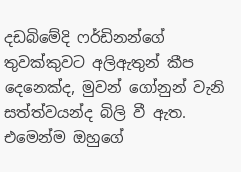දඩබිමේදි ෆර්ඩිනන්ගේ තුවක්කුවට අලිඇතුන් කීප දෙනෙක්ද, මුවන් ගෝනුන් වැනි සත්ත්වයන්ද බිලි වී ඇත. එමෙන්ම ඔහුගේ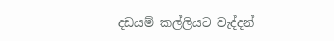දඩයම් කල්ලියට වැද්දන්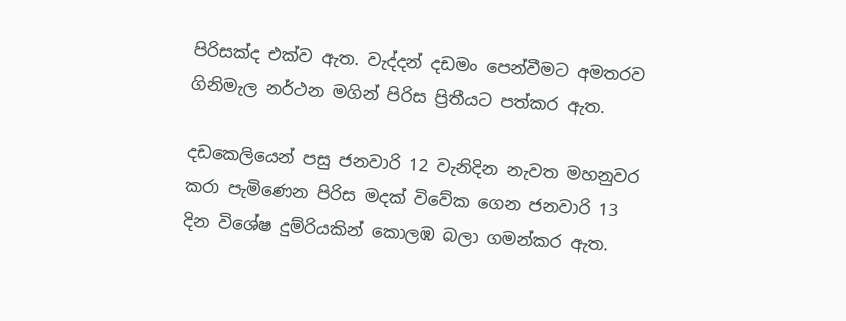පිරිසක්ද එක්ව ඇත. වැද්දන් දඩමං පෙන්වීමට අමතරව ගිනිමැල නර්ථන මගින් පිරිස ප්‍රිතීයට පත්කර ඇත.

දඩකෙලියෙන් පසු ජනවාරි 12 වැනිදින නැවත මහනුවර කරා පැමිණෙන පිරිස මදක් විවේක ගෙන ජනවාරි 13 දින විශේෂ දුම්රියකින් කොලඹ බලා ගමන්කර ඇත.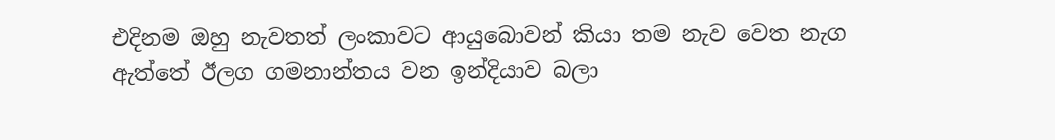එදිනම ඔහු නැවතත් ලංකාවට ආයුබොවන් කියා තම නැව වෙත නැග ඇත්තේ ඊලග ගමනාන්තය වන ඉන්දියාව බලා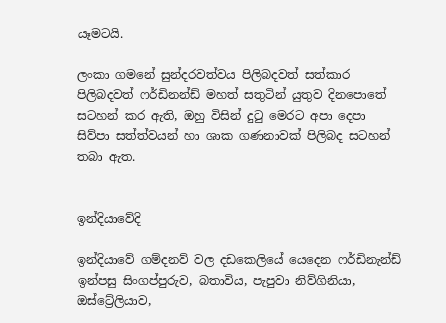යෑමටයි.

ලංකා ගමනේ සුන්දරවත්වය පිලිබදවත් සත්කාර පිලිබදවත් ෆර්ඩිනන්ඩ් මහත් සතුටින් යුතුව දිනපොතේ සටහන් කර ඇති, ඔහු විසින් දුටු මෙරට අපා දෙපා සිව්පා සත්ත්වයන් හා ශාක ගණනාවක් පිලිබද සටහන් තබා ඇත.


ඉන්දියාවේදි

ඉන්දියාවේ ගම්දනව් වල දඩකෙලියේ යෙදෙන ෆර්ඩිනැන්ඩ් ඉන්පසු සිංගප්පුරුව, බතාවිය, පැපුවා නිව්ගිනියා, ඔස්ට්‍රේලියාව,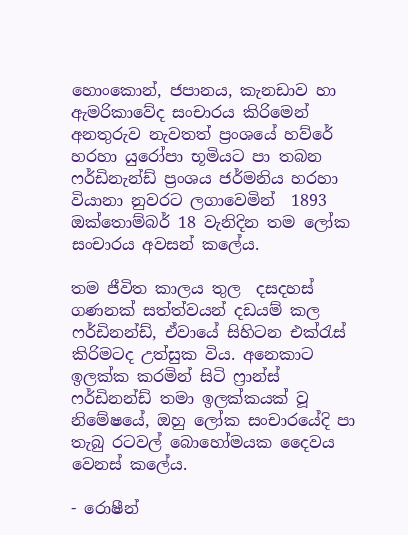හොංකොන්, ජපානය, කැනඩාව හා ඇමරිකාවේද සංචාරය කිරිමෙන් අනතුරුව නැවතත් ප්‍රංශයේ හව්රේ හරහා යුරෝපා භූමියට පා තබන ෆර්ඩිනැන්ඩ් ප්‍රංශය ජර්මනිය හරහා වියානා නුවරට ලගාවෙමින්  1893 ඔක්තොම්බර් 18 වැනිදින තම ලෝක සංචාරය අවසන් කලේය.

තම ජීවිත කාලය තුල  දසදහස් ගණනක් සත්ත්වයන් දඩයම් කල ෆර්ඩිනන්ඩ්, ඒවායේ සිහිටන එක්රැස් කිරිමටද උත්සුක විය. අනෙකාට  ඉලක්ක කරමින් සිටි ෆ්‍රාන්ස් ෆර්ඩිනන්ඩ් තමා ඉලක්කයක් වූ නිමේෂයේ, ඔහු ලෝක සංචාරයේදි පා තැබු රටවල් බොහෝමයක දෛවය වෙනස් කලේය.

- රොෂීන්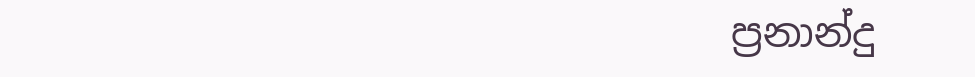ප්‍රනාන්දු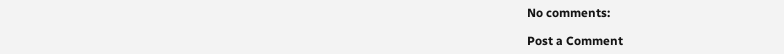No comments:

Post a Comment